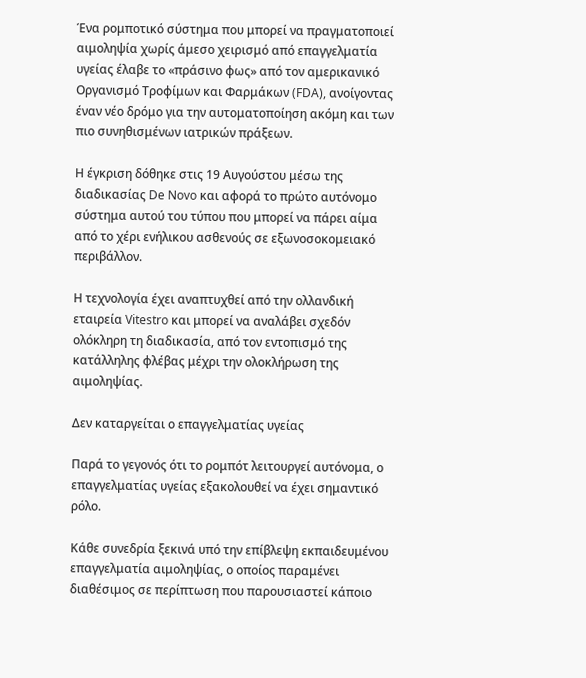Ένα ρομποτικό σύστημα που μπορεί να πραγματοποιεί αιμοληψία χωρίς άμεσο χειρισμό από επαγγελματία υγείας έλαβε το «πράσινο φως» από τον αμερικανικό Οργανισμό Τροφίμων και Φαρμάκων (FDA), ανοίγοντας έναν νέο δρόμο για την αυτοματοποίηση ακόμη και των πιο συνηθισμένων ιατρικών πράξεων.

Η έγκριση δόθηκε στις 19 Αυγούστου μέσω της διαδικασίας De Novo και αφορά το πρώτο αυτόνομο σύστημα αυτού του τύπου που μπορεί να πάρει αίμα από το χέρι ενήλικου ασθενούς σε εξωνοσοκομειακό περιβάλλον.

Η τεχνολογία έχει αναπτυχθεί από την ολλανδική εταιρεία Vitestro και μπορεί να αναλάβει σχεδόν ολόκληρη τη διαδικασία, από τον εντοπισμό της κατάλληλης φλέβας μέχρι την ολοκλήρωση της αιμοληψίας.

Δεν καταργείται ο επαγγελματίας υγείας

Παρά το γεγονός ότι το ρομπότ λειτουργεί αυτόνομα, ο επαγγελματίας υγείας εξακολουθεί να έχει σημαντικό ρόλο.

Κάθε συνεδρία ξεκινά υπό την επίβλεψη εκπαιδευμένου επαγγελματία αιμοληψίας, ο οποίος παραμένει διαθέσιμος σε περίπτωση που παρουσιαστεί κάποιο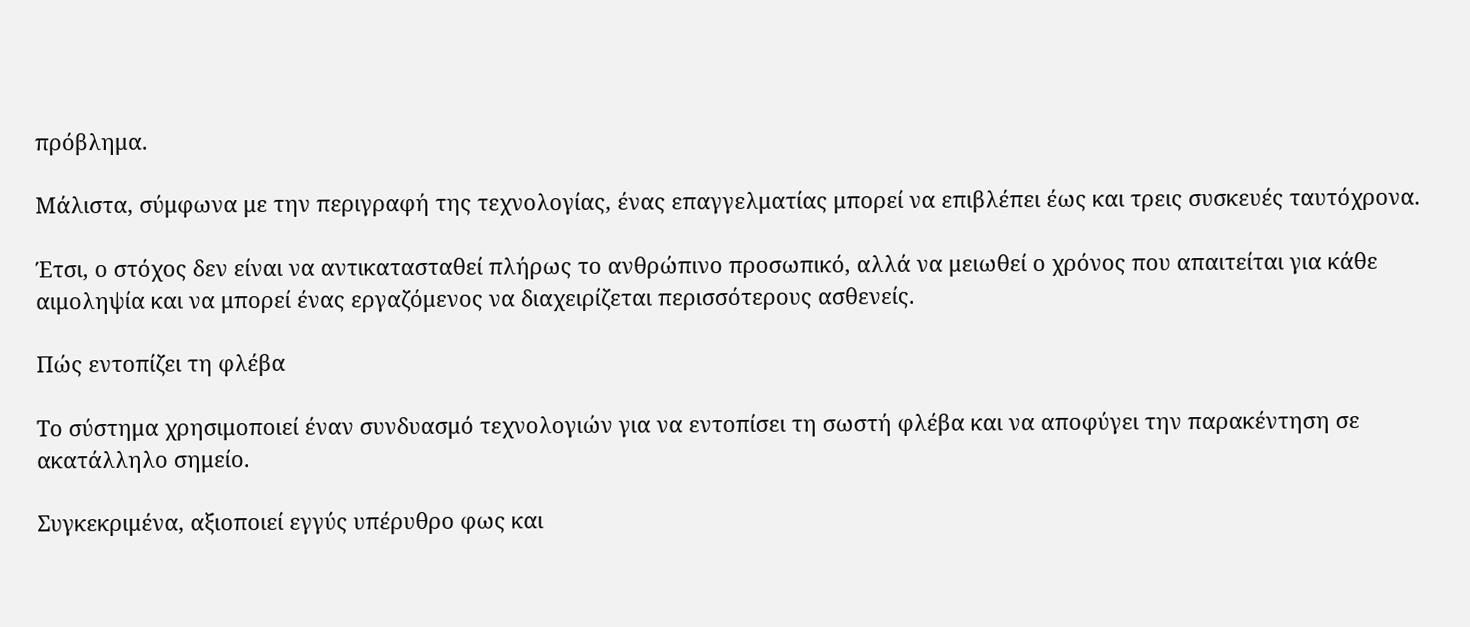πρόβλημα.

Μάλιστα, σύμφωνα με την περιγραφή της τεχνολογίας, ένας επαγγελματίας μπορεί να επιβλέπει έως και τρεις συσκευές ταυτόχρονα.

Έτσι, ο στόχος δεν είναι να αντικατασταθεί πλήρως το ανθρώπινο προσωπικό, αλλά να μειωθεί ο χρόνος που απαιτείται για κάθε αιμοληψία και να μπορεί ένας εργαζόμενος να διαχειρίζεται περισσότερους ασθενείς.

Πώς εντοπίζει τη φλέβα

Το σύστημα χρησιμοποιεί έναν συνδυασμό τεχνολογιών για να εντοπίσει τη σωστή φλέβα και να αποφύγει την παρακέντηση σε ακατάλληλο σημείο.

Συγκεκριμένα, αξιοποιεί εγγύς υπέρυθρο φως και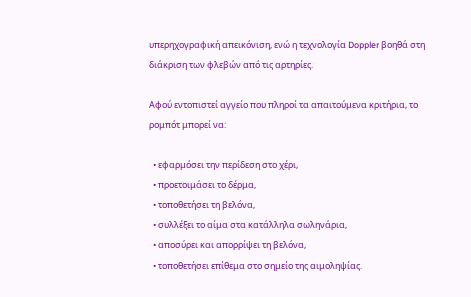υπερηχογραφική απεικόνιση, ενώ η τεχνολογία Doppler βοηθά στη διάκριση των φλεβών από τις αρτηρίες.

Αφού εντοπιστεί αγγείο που πληροί τα απαιτούμενα κριτήρια, το ρομπότ μπορεί να:

  • εφαρμόσει την περίδεση στο χέρι,
  • προετοιμάσει το δέρμα,
  • τοποθετήσει τη βελόνα,
  • συλλέξει το αίμα στα κατάλληλα σωληνάρια,
  • αποσύρει και απορρίψει τη βελόνα,
  • τοποθετήσει επίθεμα στο σημείο της αιμοληψίας.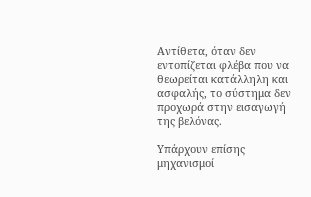Αντίθετα, όταν δεν εντοπίζεται φλέβα που να θεωρείται κατάλληλη και ασφαλής, το σύστημα δεν προχωρά στην εισαγωγή της βελόνας.

Υπάρχουν επίσης μηχανισμοί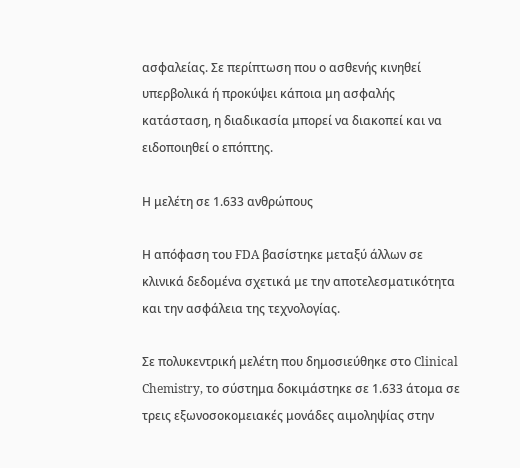ασφαλείας. Σε περίπτωση που ο ασθενής κινηθεί υπερβολικά ή προκύψει κάποια μη ασφαλής κατάσταση, η διαδικασία μπορεί να διακοπεί και να ειδοποιηθεί ο επόπτης.

Η μελέτη σε 1.633 ανθρώπους

Η απόφαση του FDA βασίστηκε μεταξύ άλλων σε κλινικά δεδομένα σχετικά με την αποτελεσματικότητα και την ασφάλεια της τεχνολογίας.

Σε πολυκεντρική μελέτη που δημοσιεύθηκε στο Clinical Chemistry, το σύστημα δοκιμάστηκε σε 1.633 άτομα σε τρεις εξωνοσοκομειακές μονάδες αιμοληψίας στην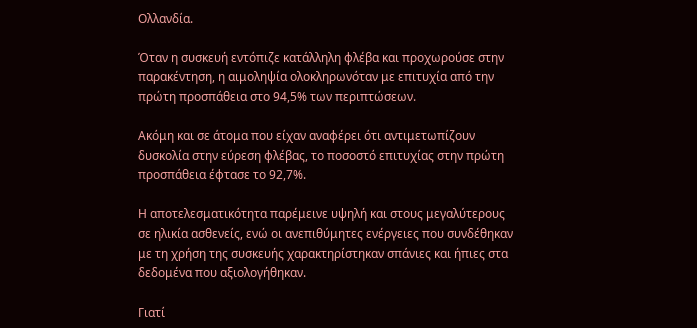Ολλανδία.

Όταν η συσκευή εντόπιζε κατάλληλη φλέβα και προχωρούσε στην παρακέντηση, η αιμοληψία ολοκληρωνόταν με επιτυχία από την πρώτη προσπάθεια στο 94,5% των περιπτώσεων.

Ακόμη και σε άτομα που είχαν αναφέρει ότι αντιμετωπίζουν δυσκολία στην εύρεση φλέβας, το ποσοστό επιτυχίας στην πρώτη προσπάθεια έφτασε το 92,7%.

Η αποτελεσματικότητα παρέμεινε υψηλή και στους μεγαλύτερους σε ηλικία ασθενείς, ενώ οι ανεπιθύμητες ενέργειες που συνδέθηκαν με τη χρήση της συσκευής χαρακτηρίστηκαν σπάνιες και ήπιες στα δεδομένα που αξιολογήθηκαν.

Γιατί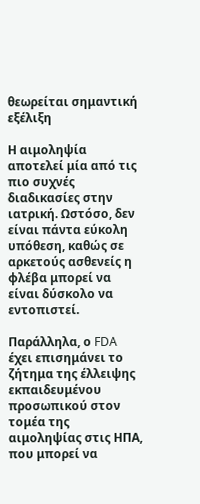θεωρείται σημαντική εξέλιξη

Η αιμοληψία αποτελεί μία από τις πιο συχνές διαδικασίες στην ιατρική. Ωστόσο, δεν είναι πάντα εύκολη υπόθεση, καθώς σε αρκετούς ασθενείς η φλέβα μπορεί να είναι δύσκολο να εντοπιστεί.

Παράλληλα, ο FDA έχει επισημάνει το ζήτημα της έλλειψης εκπαιδευμένου προσωπικού στον τομέα της αιμοληψίας στις ΗΠΑ, που μπορεί να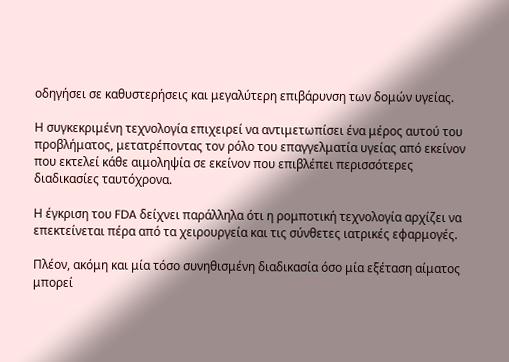οδηγήσει σε καθυστερήσεις και μεγαλύτερη επιβάρυνση των δομών υγείας.

Η συγκεκριμένη τεχνολογία επιχειρεί να αντιμετωπίσει ένα μέρος αυτού του προβλήματος, μετατρέποντας τον ρόλο του επαγγελματία υγείας από εκείνον που εκτελεί κάθε αιμοληψία σε εκείνον που επιβλέπει περισσότερες διαδικασίες ταυτόχρονα.

Η έγκριση του FDA δείχνει παράλληλα ότι η ρομποτική τεχνολογία αρχίζει να επεκτείνεται πέρα από τα χειρουργεία και τις σύνθετες ιατρικές εφαρμογές.

Πλέον, ακόμη και μία τόσο συνηθισμένη διαδικασία όσο μία εξέταση αίματος μπορεί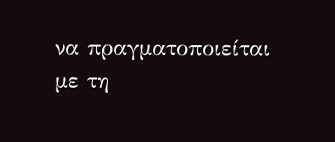να πραγματοποιείται με τη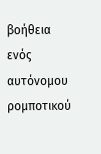βοήθεια ενός αυτόνομου ρομποτικού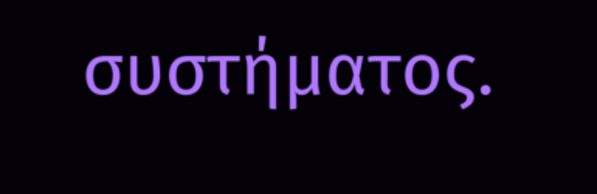συστήματος.